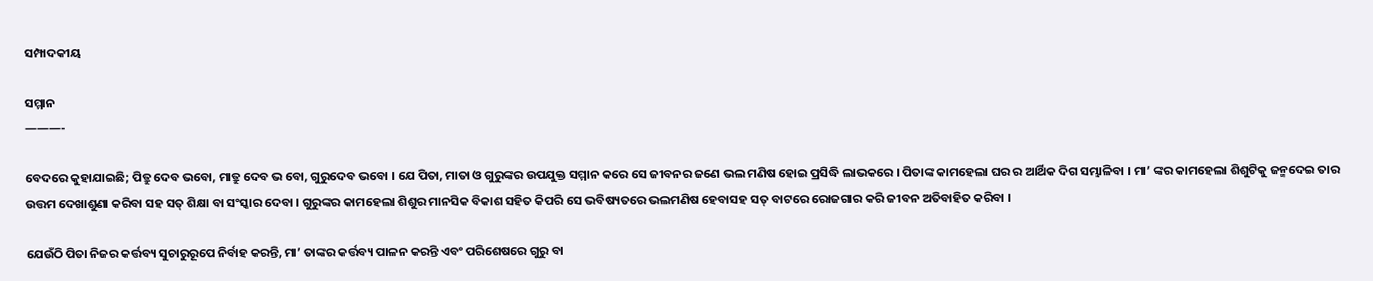ସମ୍ପାଦକୀୟ

ସମ୍ମାନ
———-

ବେଦରେ କୁହାଯାଇଛି; ପିତ୍ରୁ ଦେବ ଭବୋ, ମାତ୍ରୁ ଦେବ ଭ ବୋ, ଗୁରୁଦେବ ଭବୋ । ଯେ ପିତା, ମାତା ଓ ଗୁରୁଙ୍କର ଉପଯୁକ୍ତ ସମ୍ମାନ କରେ ସେ ଜୀବନର ଜଣେ ଭଲ ମଣିଷ ହୋଇ ପ୍ରସିଦ୍ଧି ଲାଭକରେ । ପିତାଙ୍କ କାମହେଲା ଘର ର ଆର୍ଥିକ ଦିଗ ସମ୍ଭାଳିବା । ମା’ ଙ୍କର କାମହେଲା ଶିଶୁଟିକୁ ଜନ୍ମଦେଇ ତାର ଉତ୍ତମ ଦେଖାଶୁଣା କରିବା ସହ ସତ୍ ଶିକ୍ଷା ବା ସଂସ୍କାର ଦେବା । ଗୁରୁଙ୍କର କାମହେଲା ଶିଶୁର ମାନସିକ ବିକାଶ ସହିତ କିପରି ସେ ଭବିଷ୍ୟତରେ ଭଲମଣିଷ ହେବାସହ ସତ୍ ବାଟରେ ରୋଜଗାର କରି ଜୀବନ ଅତିବାହିତ କରିବା ।

ଯେଉଁଠି ପିତା ନିଜର କର୍ତ୍ତବ୍ୟ ସୁଚାରୁରୂପେ ନିର୍ବାହ କରନ୍ତି, ମା’ ତାଙ୍କର କର୍ତ୍ତବ୍ୟ ପାଳନ କରନ୍ତି ଏବଂ ପରିଶେଷରେ ଗୁରୁ ବା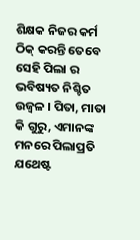ଶିକ୍ଷକ ନିଜର କର୍ମ ଠିକ୍ କରନ୍ତି ତେବେ ସେହି ପିଲା ର ଭବିଷ୍ୟତ ନିଶ୍ଚିତ ଉଜ୍ବଳ । ପିତା, ମାତା କି ଗୁରୁ, ଏମାନଙ୍କ ମନରେ ପିଲାପ୍ରତି ଯଥେଷ୍ଟ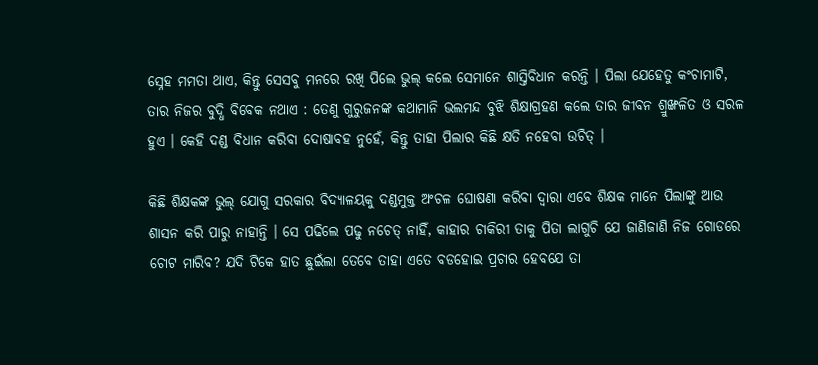ସ୍ନେହ ମମତା ଥାଏ, କିନ୍ତୁ ସେସବୁ ମନରେ ରଖି ପିଲେ ଭୁଲ୍ କଲେ ସେମାନେ ଶାସ୍ତିବିଧାନ କରନ୍ତି । ପିଲା ଯେହେତୁ କଂଚାମାଟି, ତାର ନିଜର ବୁଦ୍ଧି ବିବେକ ନଥାଏ : ତେଣୁ ଗୁରୁଜନଙ୍କ କଥାମାନି ଭଲମନ୍ଦ ବୁଝି ଶିକ୍ଷାଗ୍ରହଣ କଲେ ତାର ଜୀବନ ଶ୍ରୁଙ୍ଖଳିତ ଓ ସରଳ ହୁଏ । କେହି ଦଣ୍ଡ ବିଧାନ କରିବା ଦୋଷାବହ ନୁହେଁ, କିନ୍ତୁ ତାହା ପିଲାର କିଛି କ୍ଷତି ନହେବା ଉଚିତ୍ ।

କିଛି ଶିକ୍ଷକଙ୍କ ଭୁଲ୍ ଯୋଗୁ ସରକାର ବିଦ୍ୟାଳୟକୁ ଦଣ୍ଡମୁକ୍ତ ଅଂଚଳ ଘୋଷଣା କରିବା ଦ୍ବାରା ଏବେ ଶିକ୍ଷକ ମାନେ ପିଲାଙ୍କୁ ଆଉ ଶାସନ କରି ପାରୁ ନାହାନ୍ତି । ସେ ପଢିଲେ ପଢୁ ନଚେତ୍ ନାହିଁ, କାହାର ଚାକିରୀ ତାକୁ ପିତା ଲାଗୁଚି ଯେ ଜାଣିଜାଣି ନିଜ ଗୋଡରେ ଚୋଟ ମାରିବ? ଯଦି ଟିକେ ହାତ ଛୁଇଁଲା ତେବେ ତାହା ଏତେ ବଡହୋଇ ପ୍ରଚାର ହେବଯେ ତା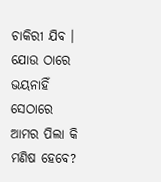ଚାକିରୀ ଯିବ । ଯୋଉ ଠାରେ ଭୟନାହିଁ ସେଠାରେ ଆମର ପିଲା କି ମଣିଷ ହେବେ?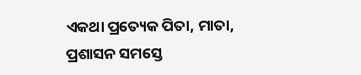ଏକଥା ପ୍ରତ୍ୟେକ ପିତା, ମାତା, ପ୍ରଶାସନ ସମସ୍ତେ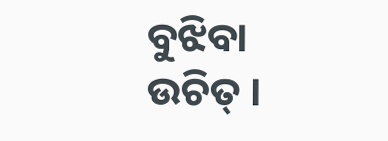ବୁଝିବା ଉଚିତ୍ ।